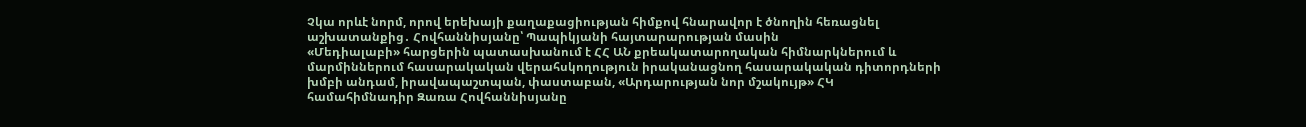Չկա որևէ նորմ, որով երեխայի քաղաքացիության հիմքով հնարավոր է ծնողին հեռացնել աշխատանքից․ Հովհաննիսյանը՝ Պապիկյանի հայտարարության մասին
«Մեդիալաբի» հարցերին պատասխանում է ՀՀ ԱՆ քրեակատարողական հիմնարկներում և մարմիններում հասարակական վերահսկողություն իրականացնող հասարակական դիտորդների խմբի անդամ, իրավապաշտպան, փաստաբան, «Արդարության նոր մշակույթ» ՀԿ համահիմնադիր Զառա Հովհաննիսյանը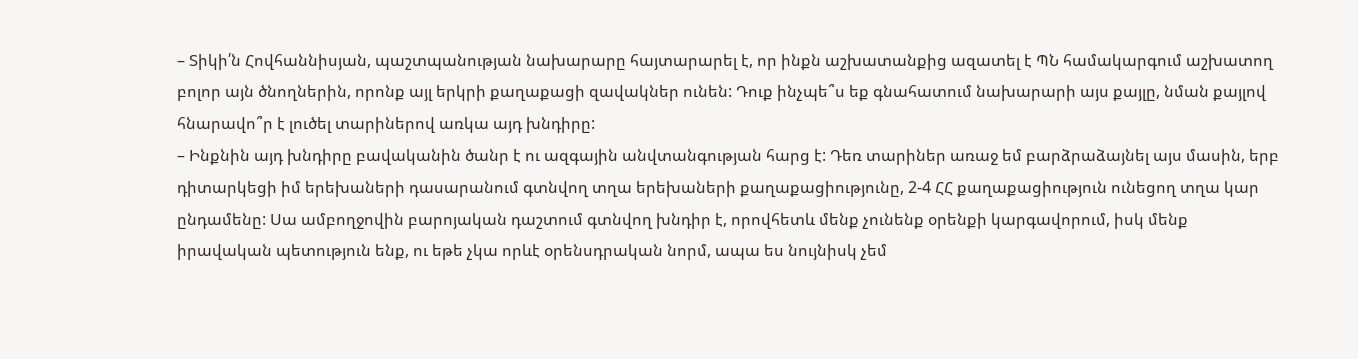– Տիկի՛ն Հովհաննիսյան, պաշտպանության նախարարը հայտարարել է, որ ինքն աշխատանքից ազատել է ՊՆ համակարգում աշխատող բոլոր այն ծնողներին, որոնք այլ երկրի քաղաքացի զավակներ ունեն: Դուք ինչպե՞ս եք գնահատում նախարարի այս քայլը, նման քայլով հնարավո՞ր է լուծել տարիներով առկա այդ խնդիրը:
– Ինքնին այդ խնդիրը բավականին ծանր է ու ազգային անվտանգության հարց է: Դեռ տարիներ առաջ եմ բարձրաձայնել այս մասին, երբ դիտարկեցի իմ երեխաների դասարանում գտնվող տղա երեխաների քաղաքացիությունը, 2-4 ՀՀ քաղաքացիություն ունեցող տղա կար ընդամենը: Սա ամբողջովին բարոյական դաշտում գտնվող խնդիր է, որովհետև մենք չունենք օրենքի կարգավորում, իսկ մենք իրավական պետություն ենք, ու եթե չկա որևէ օրենսդրական նորմ, ապա ես նույնիսկ չեմ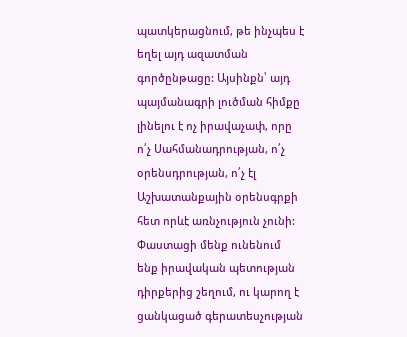պատկերացնում, թե ինչպես է եղել այդ ազատման գործընթացը: Այսինքն՝ այդ պայմանագրի լուծման հիմքը լինելու է ոչ իրավաչափ, որը ո՛չ Սահմանադրության, ո՛չ օրենսդրության, ո՛չ էլ Աշխատանքային օրենսգրքի հետ որևէ առնչություն չունի:
Փաստացի մենք ունենում ենք իրավական պետության դիրքերից շեղում, ու կարող է ցանկացած գերատեսչության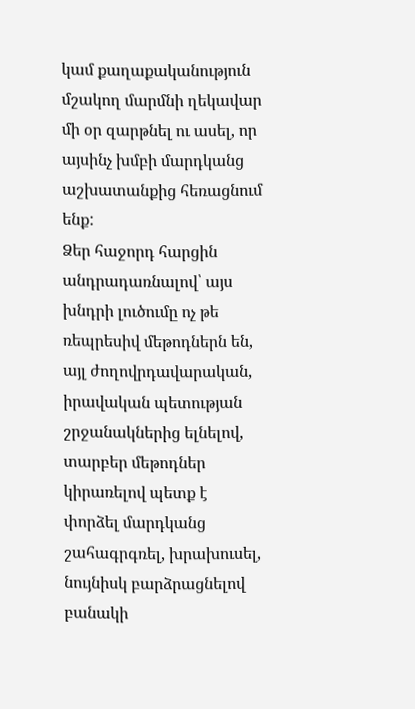կամ քաղաքականություն մշակող մարմնի ղեկավար մի օր զարթնել ու ասել, որ այսինչ խմբի մարդկանց աշխատանքից հեռացնում ենք:
Ձեր հաջորդ հարցին անդրադառնալով՝ այս խնդրի լուծումը ոչ թե ռեպրեսիվ մեթոդներն են, այլ ժողովրդավարական, իրավական պետության շրջանակներից ելնելով, տարբեր մեթոդներ կիրառելով պետք է փորձել մարդկանց շահագրգռել, խրախուսել, նույնիսկ բարձրացնելով բանակի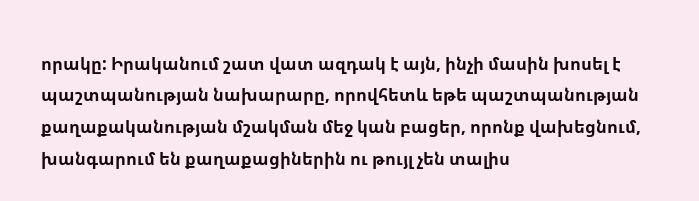որակը: Իրականում շատ վատ ազդակ է այն, ինչի մասին խոսել է պաշտպանության նախարարը, որովհետև եթե պաշտպանության քաղաքականության մշակման մեջ կան բացեր, որոնք վախեցնում, խանգարում են քաղաքացիներին ու թույլ չեն տալիս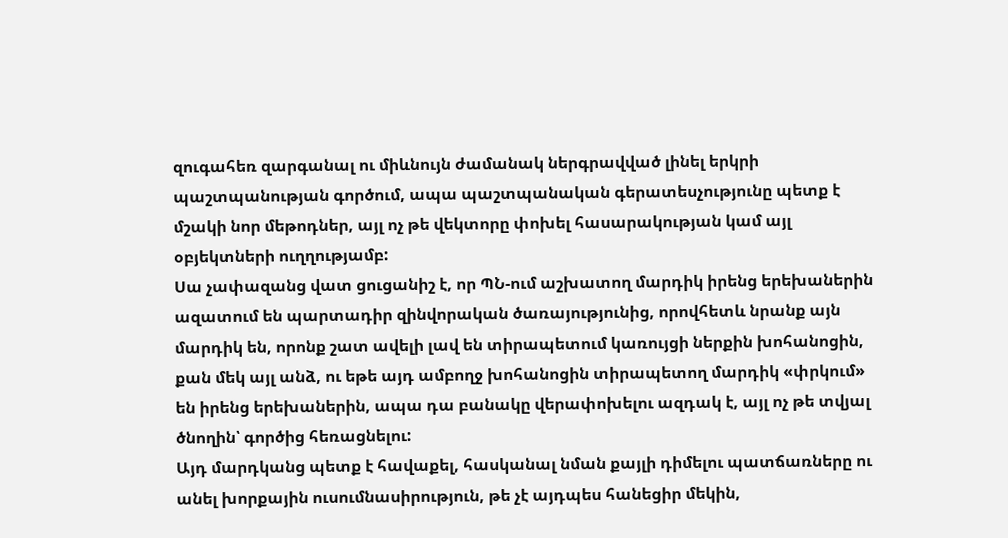զուգահեռ զարգանալ ու միևնույն ժամանակ ներգրավված լինել երկրի պաշտպանության գործում, ապա պաշտպանական գերատեսչությունը պետք է մշակի նոր մեթոդներ, այլ ոչ թե վեկտորը փոխել հասարակության կամ այլ օբյեկտների ուղղությամբ:
Սա չափազանց վատ ցուցանիշ է, որ ՊՆ-ում աշխատող մարդիկ իրենց երեխաներին ազատում են պարտադիր զինվորական ծառայությունից, որովհետև նրանք այն մարդիկ են, որոնք շատ ավելի լավ են տիրապետում կառույցի ներքին խոհանոցին, քան մեկ այլ անձ, ու եթե այդ ամբողջ խոհանոցին տիրապետող մարդիկ «փրկում» են իրենց երեխաներին, ապա դա բանակը վերափոխելու ազդակ է, այլ ոչ թե տվյալ ծնողին՝ գործից հեռացնելու:
Այդ մարդկանց պետք է հավաքել, հասկանալ նման քայլի դիմելու պատճառները ու անել խորքային ուսումնասիրություն, թե չէ այդպես հանեցիր մեկին,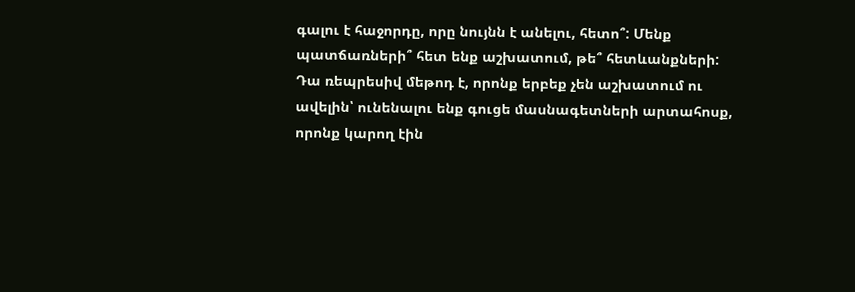գալու է հաջորդը, որը նույնն է անելու, հետո՞: Մենք պատճառների՞ հետ ենք աշխատում, թե՞ հետևանքների: Դա ռեպրեսիվ մեթոդ է, որոնք երբեք չեն աշխատում ու ավելին՝ ունենալու ենք գուցե մասնագետների արտահոսք, որոնք կարող էին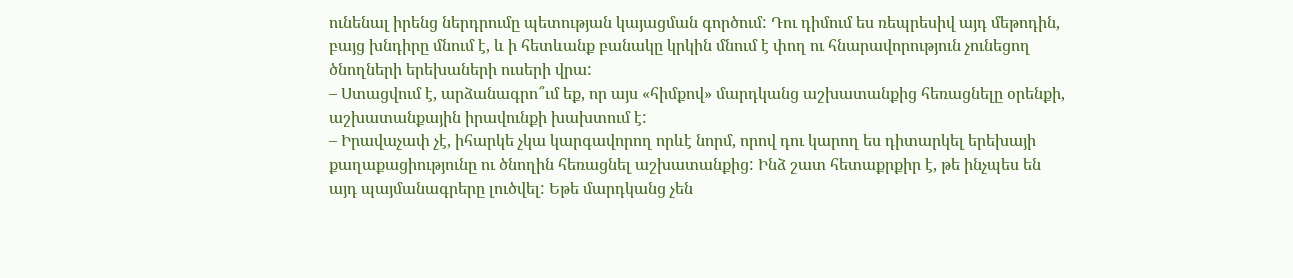ունենալ իրենց ներդրումը պետության կայացման գործում: Դու դիմում ես ռեպրեսիվ այդ մեթոդին, բայց խնդիրը մնում է, և ի հետևանք բանակը կրկին մնում է փող ու հնարավորություն չունեցող ծնողների երեխաների ուսերի վրա:
– Ստացվում է, արձանագրո՞ւմ եք, որ այս «հիմքով» մարդկանց աշխատանքից հեռացնելը օրենքի, աշխատանքային իրավունքի խախտում է:
– Իրավաչափ չէ, իհարկե չկա կարգավորող որևէ նորմ, որով դու կարող ես դիտարկել երեխայի քաղաքացիությունը ու ծնողին հեռացնել աշխատանքից: Ինձ շատ հետաքրքիր է, թե ինչպես են այդ պայմանագրերը լուծվել: Եթե մարդկանց չեն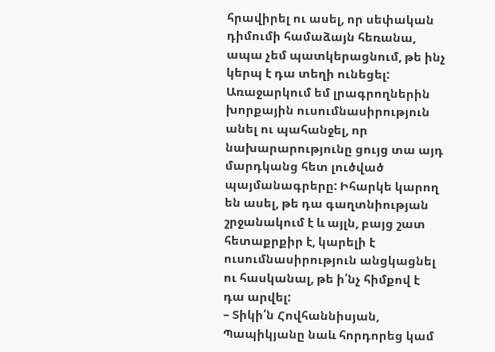հրավիրել ու ասել, որ սեփական դիմումի համաձայն հեռանա, ապա չեմ պատկերացնում, թե ինչ կերպ է դա տեղի ունեցել: Առաջարկում եմ լրագրողներին խորքային ուսումնասիրություն անել ու պահանջել, որ նախարարությունը ցույց տա այդ մարդկանց հետ լուծված պայմանագրերը: Իհարկե կարող են ասել, թե դա գաղտնիության շրջանակում է և այլն, բայց շատ հետաքրքիր է, կարելի է ուսումնասիրություն անցկացնել ու հասկանալ, թե ի՛նչ հիմքով է դա արվել:
– Տիկի՛ն Հովհաննիսյան, Պապիկյանը նաև հորդորեց կամ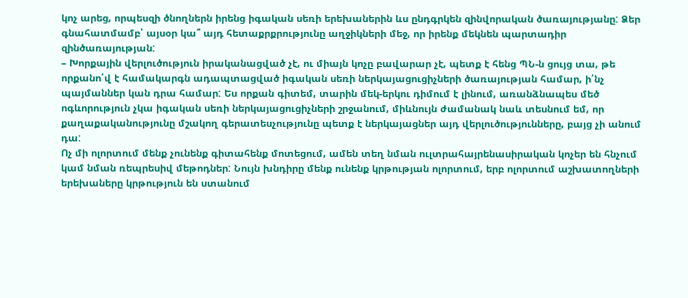կոչ արեց, որպեսզի ծնողներն իրենց իգական սեռի երեխաներին ևս ընդգրկեն զինվորական ծառայությանը: Ձեր գնահատմամբ՝ այսօր կա՞ այդ հետաքրքրությունը աղջիկների մեջ, որ իրենք մեկնեն պարտադիր զինծառայության:
– Խորքային վերլուծություն իրականացված չէ, ու միայն կոչը բավարար չէ, պետք է հենց ՊՆ-ն ցույց տա, թե որքանո՛վ է համակարգն ադապտացված իգական սեռի ներկայացուցիչների ծառայության համար, ի՛նչ պայմաններ կան դրա համար: Ես որքան գիտեմ, տարին մեկ-երկու դիմում է լինում, առանձնապես մեծ ոգևորություն չկա իգական սեռի ներկայացուցիչների շրջանում, միևնույն ժամանակ նաև տեսնում եմ, որ քաղաքականությունը մշակող գերատեսչությունը պետք է ներկայացներ այդ վերլուծությունները, բայց չի անում դա:
Ոչ մի ոլորտում մենք չունենք գիտահենք մոտեցում, ամեն տեղ նման ուլտրահայրենասիրական կոչեր են հնչում կամ նման ռեպրեսիվ մեթոդներ: Նույն խնդիրը մենք ունենք կրթության ոլորտում, երբ ոլորտում աշխատողների երեխաները կրթություն են ստանում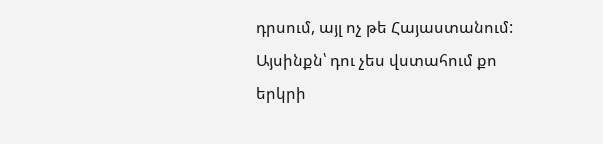դրսում, այլ ոչ թե Հայաստանում: Այսինքն՝ դու չես վստահում քո երկրի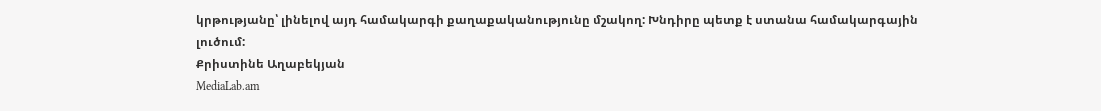կրթությանը՝ լինելով այդ համակարգի քաղաքականությունը մշակող: Խնդիրը պետք է ստանա համակարգային լուծում:
Քրիստինե Աղաբեկյան
MediaLab.am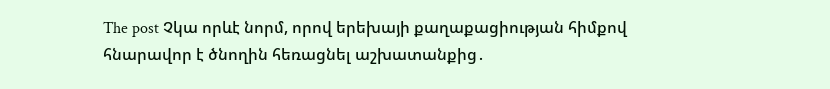The post Չկա որևէ նորմ, որով երեխայի քաղաքացիության հիմքով հնարավոր է ծնողին հեռացնել աշխատանքից․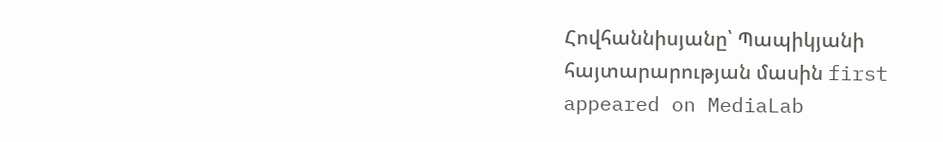Հովհաննիսյանը՝ Պապիկյանի հայտարարության մասին first appeared on MediaLab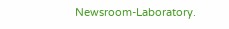Newsroom-Laboratory.